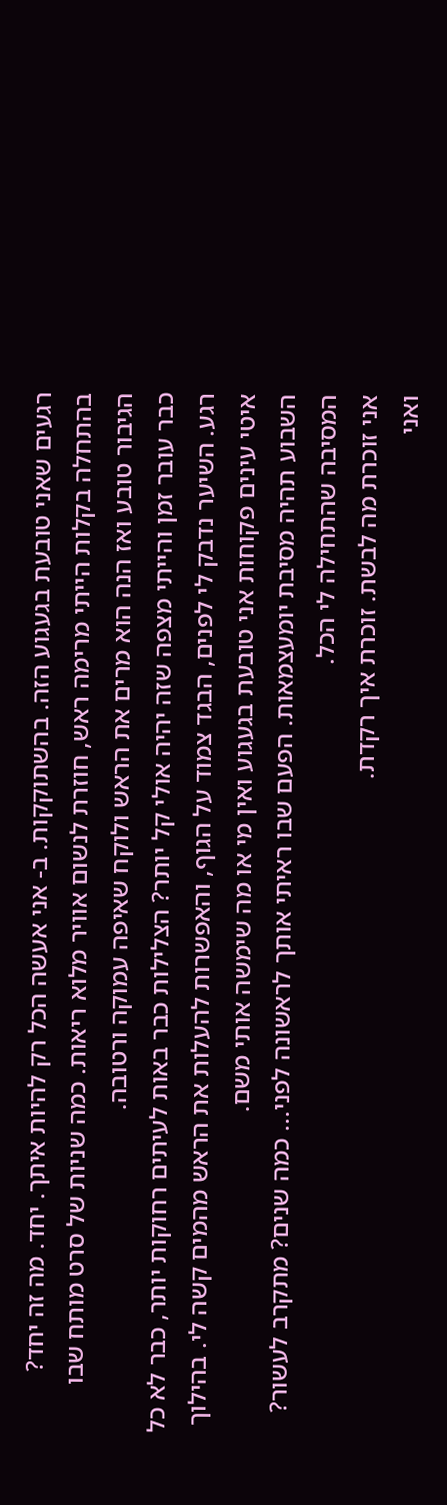רגעים שאני טובעת בגעגוע הזה. בהשתוקקות. ב- אני אעשה הכל רק להיות איתך. יחד. מה זה יחד?
בהתחלה בקלות הייתי מרימה ראש, חוזרת לנשום אוויר מלוא ריאות. כמה שניות של סרט מותח שבו הגיבור טובע ואז הנה הוא מרים את הראש ולוקח שאיפה עמוקה ורטובה.
כבר עובר זמן והייתי מצפה שזה יהיה אולי קל יותר? הצלילות כבר באות לעיתים רחוקות יותר, כבר לא כל רגע. השיער נדבק לי לפנים, הבגד צמוד על הגוף, והאפשרות להעלות את הראש מהמים קשה לי. בהילוך איטי עינים פקוחות אני טובעת בגעגוע ואין מי או מה שימשה אותי משם.
השבוע תהיה מסיבת יומעצמאות. הפעם שבו ראיתי אותך לראשונה לפני... כמה שנים? מתקרב לעשור?
המסיבה שהתחילה לי הכל.
אני זוכרת מה לבשת. זוכרת איך רקדת.
ואני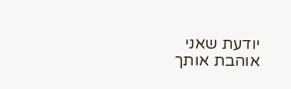יודעת שאני אוהבת אותך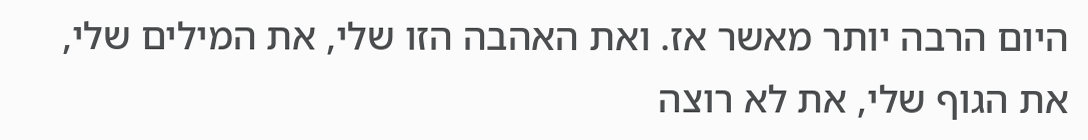היום הרבה יותר מאשר אז. ואת האהבה הזו שלי, את המילים שלי, את הגוף שלי, את לא רוצה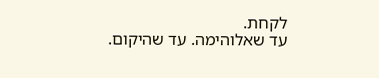לקחת.
עד שאלוהימה. עד שהיקום.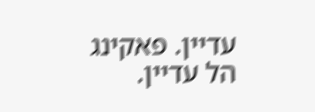עדיין. פאקינג הל עדיין.